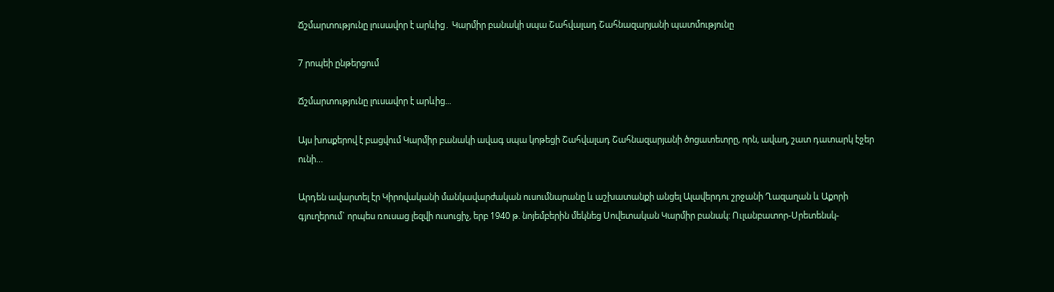Ճշմարտությունը լուսավոր է արևից․ Կարմիր բանակի սպա Շահվալադ Շահնազարյանի պատմությունը

7 րոպեի ընթերցում

Ճշմարտությունը լուսավոր է արևից...

Այս խոսքերով է բացվում Կարմիր բանակի ավագ սպա կոթեցի Շահվալադ Շահնազարյանի ծոցատետրը, որն, ավաղ, շատ դատարկ էջեր ունի…

Արդեն ավարտել էր Կիրովականի մանկավարժական ուսումնարանը և աշխատանքի անցել Ալավերդու շրջանի Ղազաղան և Աքորի գյուղերում` որպես ռուսաց լեզվի ուսուցիչ, երբ 1940 թ. նոյեմբերին մեկնեց Սովետական Կարմիր բանակ: Ուլանբատոր-Սրետենսկ-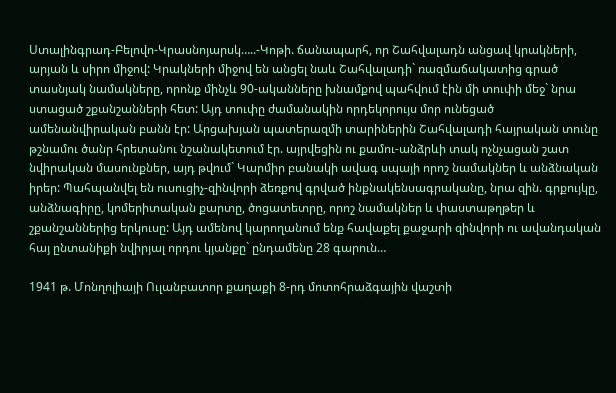Ստալինգրադ-Բելովո-Կրասնոյարսկ…..-Կոթի. ճանապարհ, որ Շահվալադն անցավ կրակների, արյան և սիրո միջով: Կրակների միջով են անցել նաև Շահվալադի` ռազմաճակատից գրած տասնյակ նամակները, որոնք մինչև 90-ականները խնամքով պահվում էին մի տուփի մեջ` նրա ստացած շքանշանների հետ: Այդ տուփը ժամանակին որդեկորույս մոր ունեցած ամենանվիրական բանն էր: Արցախյան պատերազմի տարիներին Շահվալադի հայրական տունը թշնամու ծանր հրետանու նշանակետում էր. այրվեցին ու քամու-անձրևի տակ ոչնչացան շատ նվիրական մասունքներ, այդ թվում` Կարմիր բանակի ավագ սպայի որոշ նամակներ և անձնական իրեր: Պահպանվել են ուսուցիչ-զինվորի ձեռքով գրված ինքնակենսագրականը, նրա զին. գրքույկը, անձնագիրը, կոմերիտական քարտը, ծոցատետրը, որոշ նամակներ և փաստաթղթեր և շքանշաններից երկուսը: Այդ ամենով կարողանում ենք հավաքել քաջարի զինվորի ու ավանդական հայ ընտանիքի նվիրյալ որդու կյանքը` ընդամենը 28 գարուն…

1941 թ. Մոնղոլիայի Ուլանբատոր քաղաքի 8-րդ մոտոհրաձգային վաշտի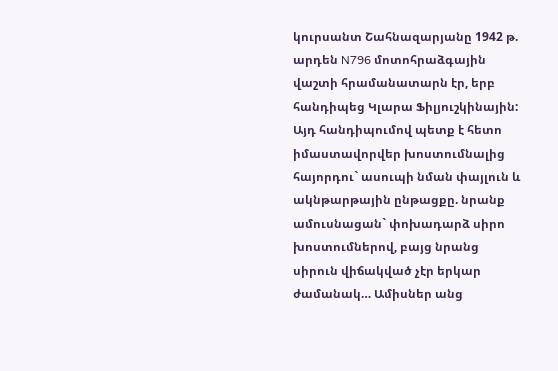կուրսանտ Շահնազարյանը 1942 թ. արդեն N796 մոտոհրաձգային վաշտի հրամանատարն էր, երբ հանդիպեց Կլարա Ֆիլյուշկինային: Այդ հանդիպումով պետք է հետո իմաստավորվեր խոստումնալից հայորդու` ասուպի նման փայլուն և ակնթարթային ընթացքը. նրանք ամուսնացան` փոխադարձ սիրո խոստումներով, բայց նրանց սիրուն վիճակված չէր երկար ժամանակ… Ամիսներ անց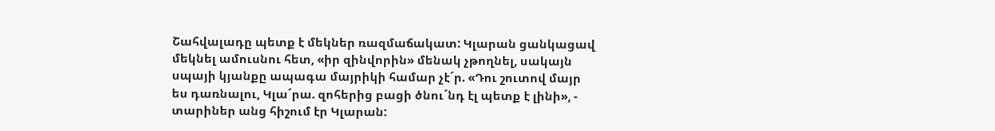Շահվալադը պետք է մեկներ ռազմաճակատ: Կլարան ցանկացավ մեկնել ամուսնու հետ, «իր զինվորին» մենակ չթողնել, սակայն սպայի կյանքը ապագա մայրիկի համար չէ´ր. «Դու շուտով մայր ես դառնալու, Կլա´րա. զոհերից բացի ծնու´նդ էլ պետք է լինի», - տարիներ անց հիշում էր Կլարան: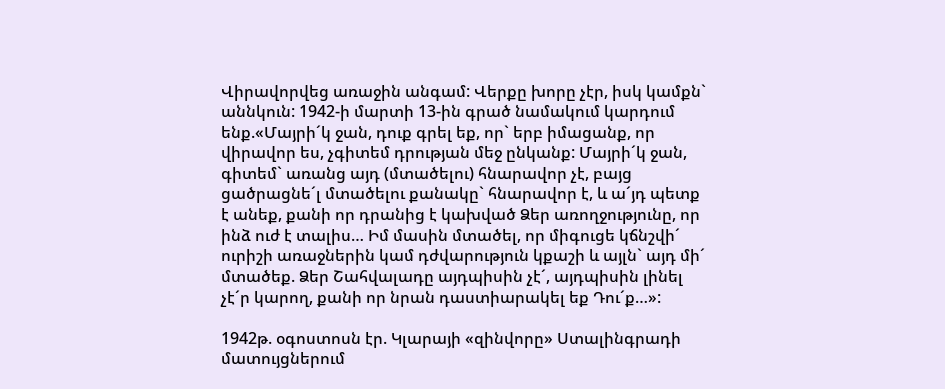Վիրավորվեց առաջին անգամ: Վերքը խորը չէր, իսկ կամքն` աննկուն: 1942-ի մարտի 13-ին գրած նամակում կարդում ենք.«Մայրի´կ ջան, դուք գրել եք, որ` երբ իմացանք, որ վիրավոր ես, չգիտեմ դրության մեջ ընկանք: Մայրի´կ ջան, գիտեմ` առանց այդ (մտածելու) հնարավոր չէ, բայց ցածրացնե´լ մտածելու քանակը` հնարավոր է, և ա´յդ պետք է անեք, քանի որ դրանից է կախված Ձեր առողջությունը, որ ինձ ուժ է տալիս… Իմ մասին մտածել, որ միգուցե կճնշվի´ ուրիշի առաջներին կամ դժվարություն կքաշի և այլն` այդ մի´ մտածեք. Ձեր Շահվալադը այդպիսին չէ´, այդպիսին լինել չէ´ր կարող, քանի որ նրան դաստիարակել եք Դու´ք…»:

1942թ. օգոստոսն էր. Կլարայի «զինվորը» Ստալինգրադի մատույցներում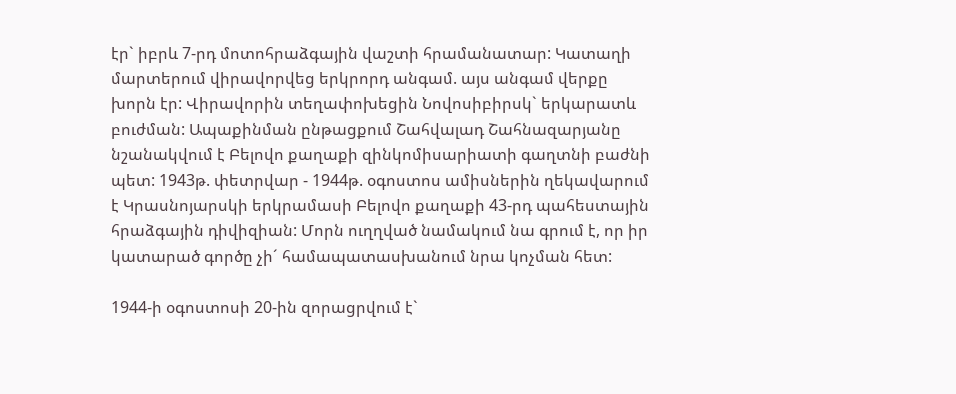էր` իբրև 7-րդ մոտոհրաձգային վաշտի հրամանատար: Կատաղի մարտերում վիրավորվեց երկրորդ անգամ. այս անգամ վերքը խորն էր: Վիրավորին տեղափոխեցին Նովոսիբիրսկ` երկարատև բուժման: Ապաքինման ընթացքում Շահվալադ Շահնազարյանը նշանակվում է Բելովո քաղաքի զինկոմիսարիատի գաղտնի բաժնի պետ: 1943թ. փետրվար - 1944թ. օգոստոս ամիսներին ղեկավարում է Կրասնոյարսկի երկրամասի Բելովո քաղաքի 43-րդ պահեստային հրաձգային դիվիզիան: Մորն ուղղված նամակում նա գրում է, որ իր կատարած գործը չի´ համապատասխանում նրա կոչման հետ:

1944-ի օգոստոսի 20-ին զորացրվում է`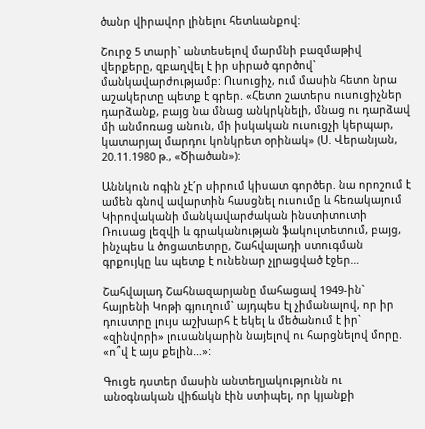ծանր վիրավոր լինելու հետևանքով:

Շուրջ 5 տարի` անտեսելով մարմնի բազմաթիվ վերքերը, զբաղվել է իր սիրած գործով` մանկավարժությամբ: Ուսուցիչ, ում մասին հետո նրա աշակերտը պետք է գրեր. «Հետո շատերս ուսուցիչներ դարձանք, բայց նա մնաց անկրկնելի, մնաց ու դարձավ մի անմոռաց անուն, մի իսկական ուսուցչի կերպար, կատարյալ մարդու կոնկրետ օրինակ» (Ս. Վերանյան, 20.11.1980 թ., «Ծիածան»):

Աննկուն ոգին չէ´ր սիրում կիսատ գործեր. նա որոշում է ամեն գնով ավարտին հասցնել ուսումը և հեռակայում Կիրովականի մանկավարժական ինստիտուտի Ռուսաց լեզվի և գրականության ֆակուլտետում, բայց, ինչպես և ծոցատետրը, Շահվալադի ստուգման գրքույկը ևս պետք է ունենար չլրացված էջեր…

Շահվալադ Շահնազարյանը մահացավ 1949-ին` հայրենի Կոթի գյուղում` այդպես էլ չիմանալով, որ իր դուստրը լույս աշխարհ է եկել և մեծանում է իր` «զինվորի» լուսանկարին նայելով ու հարցնելով մորը. «ո՞վ է այս քելին…»:

Գուցե դստեր մասին անտեղյակությունն ու անօգնական վիճակն էին ստիպել, որ կյանքի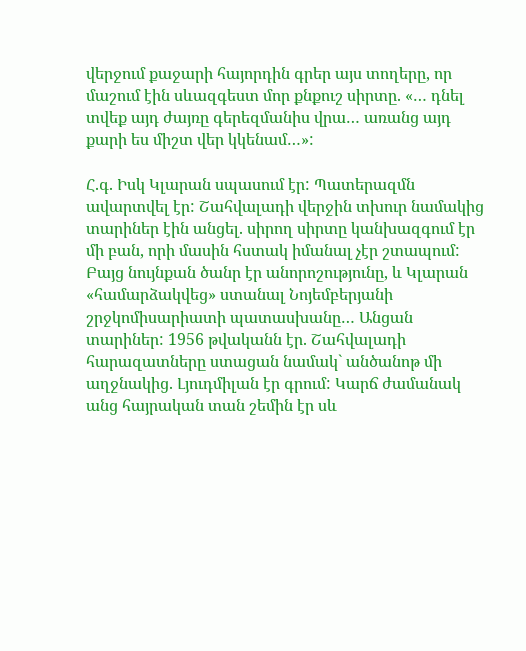վերջում քաջարի հայորդին գրեր այս տողերը, որ մաշում էին սևազգեստ մոր քնքուշ սիրտը. «… դնել տվեք այդ ժայռը գերեզմանիս վրա… առանց այդ քարի ես միշտ վեր կկենամ…»:

Հ.գ. Իսկ Կլարան սպասում էր: Պատերազմն ավարտվել էր: Շահվալադի վերջին տխուր նամակից տարիներ էին անցել. սիրող սիրտը կանխազգում էր մի բան, որի մասին հստակ իմանալ չէր շտապում: Բայց նույնքան ծանր էր անորոշությունը, և Կլարան «համարձակվեց» ստանալ Նոյեմբերյանի շրջկոմիսարիատի պատասխանը… Անցան տարիներ: 1956 թվականն էր. Շահվալադի հարազատները ստացան նամակ` անծանոթ մի աղջնակից. Լյուդմիլան էր գրում: Կարճ ժամանակ անց հայրական տան շեմին էր սև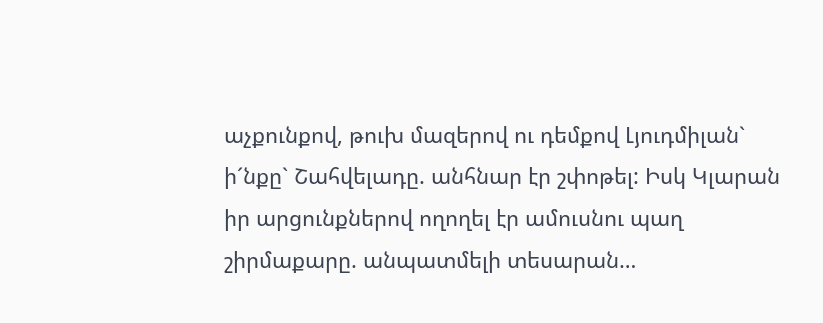աչքունքով, թուխ մազերով ու դեմքով Լյուդմիլան` ի´նքը` Շահվելադը. անհնար էր շփոթել: Իսկ Կլարան իր արցունքներով ողողել էր ամուսնու պաղ շիրմաքարը. անպատմելի տեսարան…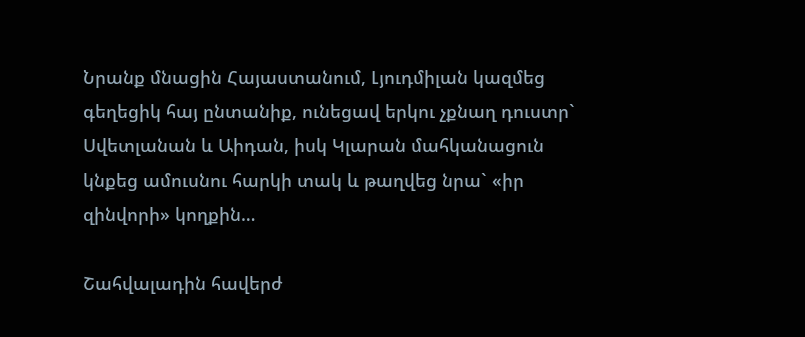Նրանք մնացին Հայաստանում, Լյուդմիլան կազմեց գեղեցիկ հայ ընտանիք, ունեցավ երկու չքնաղ դուստր` Սվետլանան և Աիդան, իսկ Կլարան մահկանացուն կնքեց ամուսնու հարկի տակ և թաղվեց նրա` «իր զինվորի» կողքին…

Շահվալադին հավերժ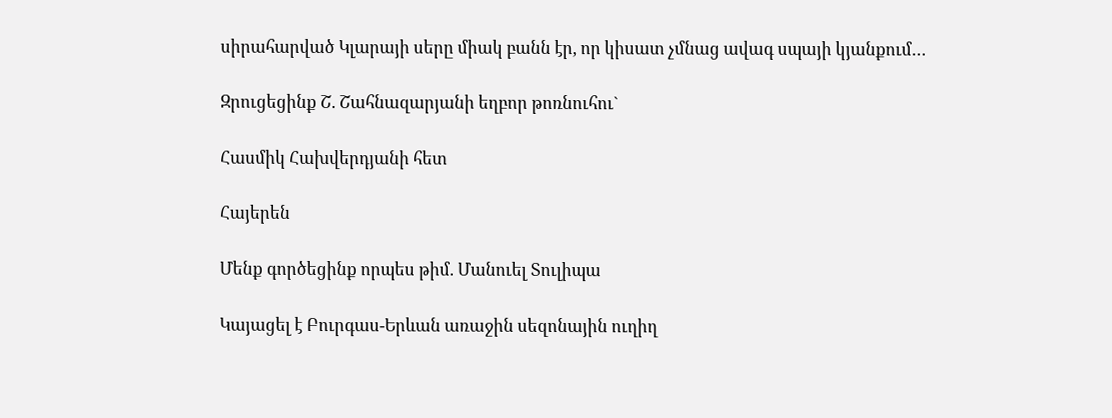սիրահարված Կլարայի սերը միակ բանն էր, որ կիսատ չմնաց ավագ սպայի կյանքում…

Զրուցեցինք Շ. Շահնազարյանի եղբոր թոռնուհու`

Հասմիկ Հախվերդյանի հետ

Հայերեն

Մենք գործեցինք որպես թիմ. Մանուել Տուլիպա

Կայացել է Բուրգաս-Երևան առաջին սեզոնային ուղիղ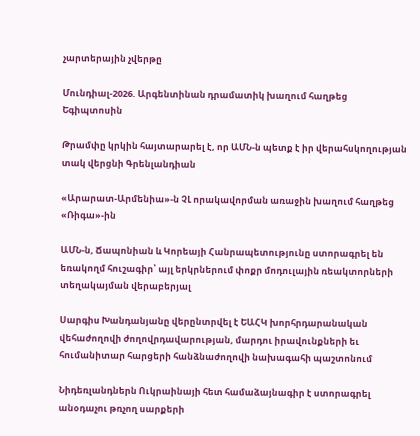չարտերային չվերթը

Մունդիալ-2026. Արգենտինան դրամատիկ խաղում հաղթեց Եգիպտոսին

Թրամփը կրկին հայտարարել է, որ ԱՄՆ-ն պետք է իր վերահսկողության տակ վերցնի Գրենլանդիան

«Արարատ-Արմենիա»-ն ՉԼ որակավորման առաջին խաղում հաղթեց «Ռիգա»-ին

ԱՄՆ-ն, Ճապոնիան և Կորեայի Հանրապետությունը ստորագրել են եռակողմ հուշագիր՝ այլ երկրներում փոքր մոդուլային ռեակտորների տեղակայման վերաբերյալ

Սարգիս Խանդանյանը վերընտրվել է ԵԱՀԿ խորհրդարանական վեհաժողովի ժողովրդավարության, մարդու իրավունքների եւ հումանիտար հարցերի հանձնաժողովի նախագահի պաշտոնում

Նիդեռլանդներն Ուկրաինայի հետ համաձայնագիր է ստորագրել անօդաչու թռչող սարքերի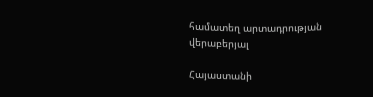համատեղ արտադրության վերաբերյալ

Հայաստանի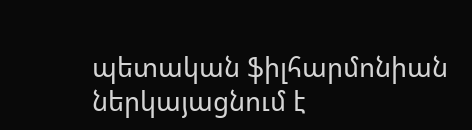պետական ֆիլհարմոնիան ներկայացնում է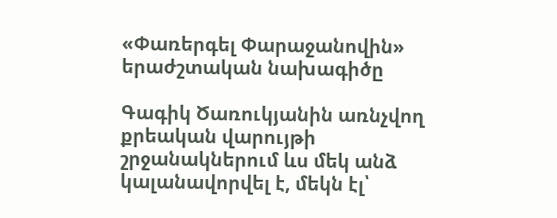«Փառերգել Փարաջանովին» երաժշտական նախագիծը

Գագիկ Ծառուկյանին առնչվող քրեական վարույթի շրջանակներում ևս մեկ անձ կալանավորվել է, մեկն էլ՝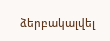ձերբակալվել